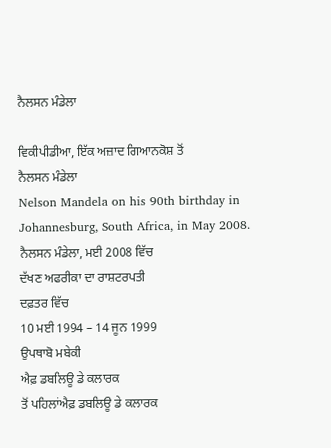ਨੈਲਸਨ ਮੰਡੇਲਾ

ਵਿਕੀਪੀਡੀਆ, ਇੱਕ ਅਜ਼ਾਦ ਗਿਆਨਕੋਸ਼ ਤੋਂ
ਨੈਲਸਨ ਮੰਡੇਲਾ
Nelson Mandela on his 90th birthday in Johannesburg, South Africa, in May 2008.
ਨੈਲਸਨ ਮੰਡੇਲਾ, ਮਈ 2008 ਵਿੱਚ
ਦੱਖਣ ਅਫਰੀਕਾ ਦਾ ਰਾਸ਼ਟਰਪਤੀ
ਦਫ਼ਤਰ ਵਿੱਚ
10 ਮਈ 1994 – 14 ਜੂਨ 1999
ਉਪਥਾਬੋ ਮਬੇਕੀ
ਐਫ਼ ਡਬਲਿਊ ਡੇ ਕਲਾਰਕ
ਤੋਂ ਪਹਿਲਾਂਐਫ਼ ਡਬਲਿਊ ਡੇ ਕਲਾਰਕ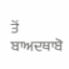ਤੋਂ ਬਾਅਦਥਾਬੋ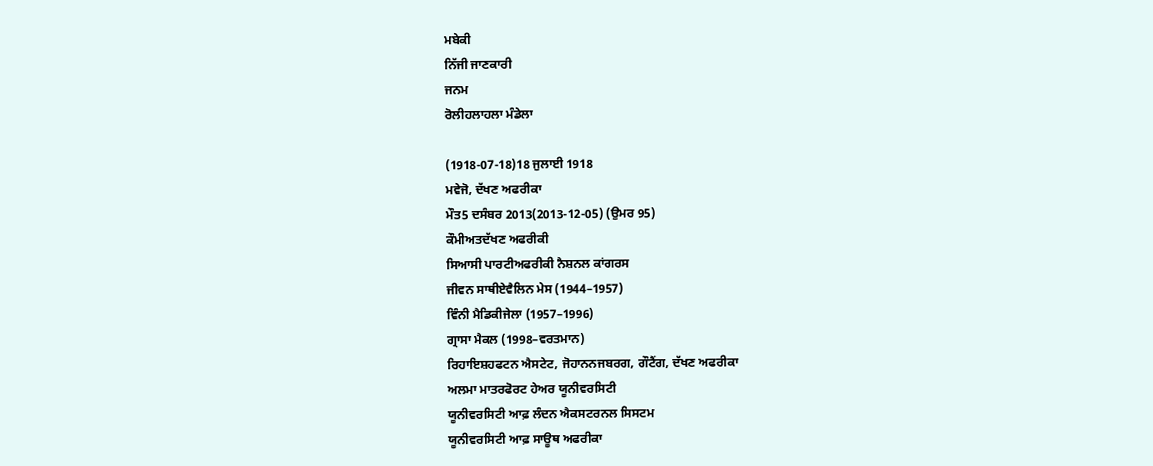ਮਬੇਕੀ
ਨਿੱਜੀ ਜਾਣਕਾਰੀ
ਜਨਮ
ਰੋਲੀਹਲਾਹਲਾ ਮੰਡੇਲਾ

(1918-07-18)18 ਜੁਲਾਈ 1918
ਮਵੇਜੋ, ਦੱਖਣ ਅਫਰੀਕਾ
ਮੌਤ5 ਦਸੰਬਰ 2013(2013-12-05) (ਉਮਰ 95)
ਕੌਮੀਅਤਦੱਖਣ ਅਫਰੀਕੀ
ਸਿਆਸੀ ਪਾਰਟੀਅਫਰੀਕੀ ਨੈਸ਼ਨਲ ਕਾਂਗਰਸ
ਜੀਵਨ ਸਾਥੀਏਵੈਲਿਨ ਮੇਸ (1944–1957)
ਵਿੰਨੀ ਮੈਡਿਕੀਜੇਲਾ (1957–1996)
ਗ੍ਰਾਸਾ ਮੈਕਲ (1998–ਵਰਤਮਾਨ)
ਰਿਹਾਇਸ਼ਹਫਟਨ ਐਸਟੇਟ, ਜੋਹਾਨਨਜਬਰਗ, ਗੌਟੈਂਗ, ਦੱਖਣ ਅਫਰੀਕਾ
ਅਲਮਾ ਮਾਤਰਫੋਰਟ ਹੇਅਰ ਯੂਨੀਵਰਸਿਟੀ
ਯੂਨੀਵਰਸਿਟੀ ਆਫ਼ ਲੰਦਨ ਐਕਸਟਰਨਲ ਸਿਸਟਮ
ਯੂਨੀਵਰਸਿਟੀ ਆਫ਼ ਸਾਊਥ ਅਫਰੀਕਾ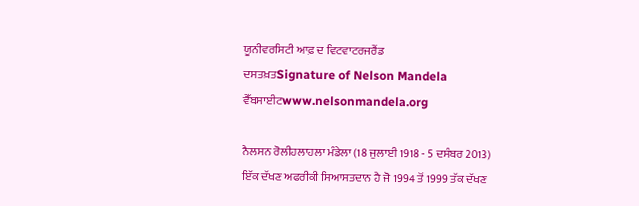ਯੂਨੀਵਰਸਿਟੀ ਆਫ਼ ਦ ਵਿਟਵਾਟਰਜਰੈਂਡ
ਦਸਤਖ਼ਤSignature of Nelson Mandela
ਵੈੱਬਸਾਈਟwww.nelsonmandela.org

ਨੈਲਸਨ ਰੋਲੀਹਲਾਹਲਾ ਮੰਡੇਲਾ (18 ਜੁਲਾਈ 1918 - 5 ਦਸੰਬਰ 2013) ਇੱਕ ਦੱਖਣ ਅਫਰੀਕੀ ਸਿਆਸਤਦਾਨ ਹੈ ਜੋ 1994 ਤੋਂ 1999 ਤੱਕ ਦੱਖਣ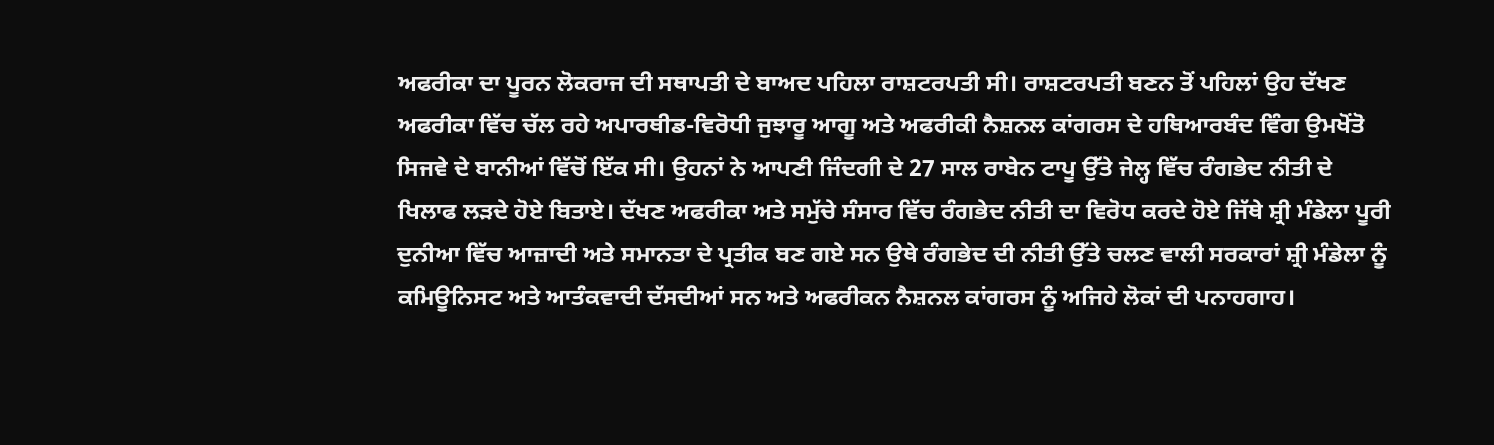ਅਫਰੀਕਾ ਦਾ ਪੂਰਨ ਲੋਕਰਾਜ ਦੀ ਸਥਾਪਤੀ ਦੇ ਬਾਅਦ ਪਹਿਲਾ ਰਾਸ਼ਟਰਪਤੀ ਸੀ। ਰਾਸ਼ਟਰਪਤੀ ਬਣਨ ਤੋਂ ਪਹਿਲਾਂ ਉਹ ਦੱਖਣ ਅਫਰੀਕਾ ਵਿੱਚ ਚੱਲ ਰਹੇ ਅਪਾਰਥੀਡ-ਵਿਰੋਧੀ ਜੁਝਾਰੂ ਆਗੂ ਅਤੇ ਅਫਰੀਕੀ ਨੈਸ਼ਨਲ ਕਾਂਗਰਸ ਦੇ ਹਥਿਆਰਬੰਦ ਵਿੰਗ ਉਮਖੋਂਤੋ ਸਿਜਵੇ ਦੇ ਬਾਨੀਆਂ ਵਿੱਚੋਂ ਇੱਕ ਸੀ। ਉਹਨਾਂ ਨੇ ਆਪਣੀ ਜਿੰਦਗੀ ਦੇ 27 ਸਾਲ ਰਾਬੇਨ ਟਾਪੂ ਉੱਤੇ ਜੇਲ੍ਹ ਵਿੱਚ ਰੰਗਭੇਦ ਨੀਤੀ ਦੇ ਖਿਲਾਫ ਲੜਦੇ ਹੋਏ ਬਿਤਾਏ। ਦੱਖਣ ਅਫਰੀਕਾ ਅਤੇ ਸਮੁੱਚੇ ਸੰਸਾਰ ਵਿੱਚ ਰੰਗਭੇਦ ਨੀਤੀ ਦਾ ਵਿਰੋਧ ਕਰਦੇ ਹੋਏ ਜਿੱਥੇ ਸ਼੍ਰੀ ਮੰਡੇਲਾ ਪੂਰੀ ਦੁਨੀਆ ਵਿੱਚ ਆਜ਼ਾਦੀ ਅਤੇ ਸਮਾਨਤਾ ਦੇ ਪ੍ਰਤੀਕ ਬਣ ਗਏ ਸਨ ਉਥੇ ਰੰਗਭੇਦ ਦੀ ਨੀਤੀ ਉੱਤੇ ਚਲਣ ਵਾਲੀ ਸਰਕਾਰਾਂ ਸ਼੍ਰੀ ਮੰਡੇਲਾ ਨੂੰ ਕਮਿਊਨਿਸਟ ਅਤੇ ਆਤੰਕਵਾਦੀ ਦੱਸਦੀਆਂ ਸਨ ਅਤੇ ਅਫਰੀਕਨ ਨੈਸ਼ਨਲ ਕਾਂਗਰਸ ਨੂੰ ਅਜਿਹੇ ਲੋਕਾਂ ਦੀ ਪਨਾਹਗਾਹ।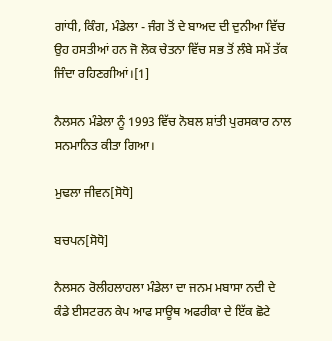ਗਾਂਧੀ, ਕਿੰਗ, ਮੰਡੇਲਾ - ਜੰਗ ਤੋਂ ਦੇ ਬਾਅਦ ਦੀ ਦੁਨੀਆ ਵਿੱਚ ਉਹ ਹਸਤੀਆਂ ਹਨ ਜੋ ਲੋਕ ਚੇਤਨਾ ਵਿੱਚ ਸਭ ਤੋਂ ਲੰਬੇ ਸਮੇਂ ਤੱਕ ਜਿੰਦਾ ਰਹਿਣਗੀਆਂ।[1]

ਨੈਲਸਨ ਮੰਡੇਲਾ ਨੂੰ 1993 ਵਿੱਚ ਨੋਬਲ ਸ਼ਾਂਤੀ ਪੁਰਸਕਾਰ ਨਾਲ ਸਨਮਾਨਿਤ ਕੀਤਾ ਗਿਆ।

ਮੁਢਲਾ ਜੀਵਨ[ਸੋਧੋ]

ਬਚਪਨ[ਸੋਧੋ]

ਨੈਲਸਨ ਰੋਲੀਹਲਾਹਲਾ ਮੰਡੇਲਾ ਦਾ ਜਨਮ ਮਬਾਸਾ ਨਦੀ ਦੇ ਕੰਡੇ ਈਸਟਰਨ ਕੇਪ ਆਫ ਸਾਊਥ ਅਫਰੀਕਾ ਦੇ ਇੱਕ ਛੋਟੇ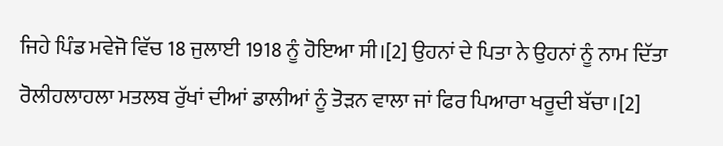ਜਿਹੇ ਪਿੰਡ ਮਵੇਜੋ ਵਿੱਚ 18 ਜੁਲਾਈ 1918 ਨੂੰ ਹੋਇਆ ਸੀ।[2] ਉਹਨਾਂ ਦੇ ਪਿਤਾ ਨੇ ਉਹਨਾਂ ਨੂੰ ਨਾਮ ਦਿੱਤਾ ਰੋਲੀਹਲਾਹਲਾ ਮਤਲਬ ਰੁੱਖਾਂ ਦੀਆਂ ਡਾਲੀਆਂ ਨੂੰ ਤੋੜਨ ਵਾਲਾ ਜਾਂ ਫਿਰ ਪਿਆਰਾ ਖਰੂਦੀ ਬੱਚਾ।[2]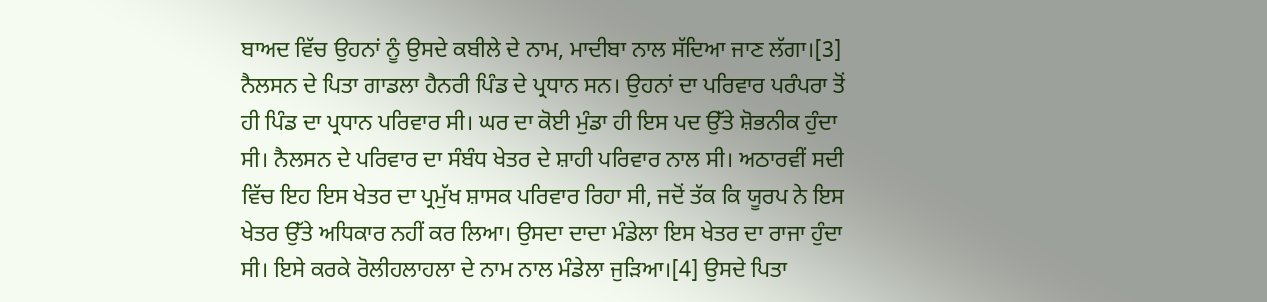ਬਾਅਦ ਵਿੱਚ ਉਹਨਾਂ ਨੂੰ ਉਸਦੇ ਕਬੀਲੇ ਦੇ ਨਾਮ, ਮਾਦੀਬਾ ਨਾਲ ਸੱਦਿਆ ਜਾਣ ਲੱਗਾ।[3] ਨੈਲਸਨ ਦੇ ਪਿਤਾ ਗਾਡਲਾ ਹੈਨਰੀ ਪਿੰਡ ਦੇ ਪ੍ਰਧਾਨ ਸਨ। ਉਹਨਾਂ ਦਾ ਪਰਿਵਾਰ ਪਰੰਪਰਾ ਤੋਂ ਹੀ ਪਿੰਡ ਦਾ ਪ੍ਰਧਾਨ ਪਰਿਵਾਰ ਸੀ। ਘਰ ਦਾ ਕੋਈ ਮੁੰਡਾ ਹੀ ਇਸ ਪਦ ਉੱਤੇ ਸ਼ੋਭਨੀਕ ਹੁੰਦਾ ਸੀ। ਨੈਲਸਨ ਦੇ ਪਰਿਵਾਰ ਦਾ ਸੰਬੰਧ ਖੇਤਰ ਦੇ ਸ਼ਾਹੀ ਪਰਿਵਾਰ ਨਾਲ ਸੀ। ਅਠਾਰਵੀਂ ਸਦੀ ਵਿੱਚ ਇਹ ਇਸ ਖੇਤਰ ਦਾ ਪ੍ਰਮੁੱਖ ਸ਼ਾਸਕ ਪਰਿਵਾਰ ਰਿਹਾ ਸੀ, ਜਦੋਂ ਤੱਕ ਕਿ ਯੂਰਪ ਨੇ ਇਸ ਖੇਤਰ ਉੱਤੇ ਅਧਿਕਾਰ ਨਹੀਂ ਕਰ ਲਿਆ। ਉਸਦਾ ਦਾਦਾ ਮੰਡੇਲਾ ਇਸ ਖੇਤਰ ਦਾ ਰਾਜਾ ਹੁੰਦਾ ਸੀ। ਇਸੇ ਕਰਕੇ ਰੋਲੀਹਲਾਹਲਾ ਦੇ ਨਾਮ ਨਾਲ ਮੰਡੇਲਾ ਜੁੜਿਆ।[4] ਉਸਦੇ ਪਿਤਾ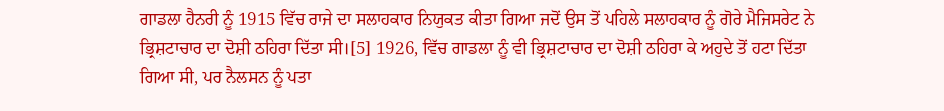ਗਾਡਲਾ ਹੈਨਰੀ ਨੂੰ 1915 ਵਿੱਚ ਰਾਜੇ ਦਾ ਸਲਾਹਕਾਰ ਨਿਯੁਕਤ ਕੀਤਾ ਗਿਆ ਜਦੋਂ ਉਸ ਤੋਂ ਪਹਿਲੇ ਸਲਾਹਕਾਰ ਨੂੰ ਗੋਰੇ ਮੈਜਿਸਰੇਟ ਨੇ ਭ੍ਰਿਸ਼ਟਾਚਾਰ ਦਾ ਦੋਸ਼ੀ ਠਹਿਰਾ ਦਿੱਤਾ ਸੀ।[5] 1926, ਵਿੱਚ ਗਾਡਲਾ ਨੂੰ ਵੀ ਭ੍ਰਿਸ਼ਟਾਚਾਰ ਦਾ ਦੋਸ਼ੀ ਠਹਿਰਾ ਕੇ ਅਹੁਦੇ ਤੋਂ ਹਟਾ ਦਿੱਤਾ ਗਿਆ ਸੀ, ਪਰ ਨੈਲਸਨ ਨੂੰ ਪਤਾ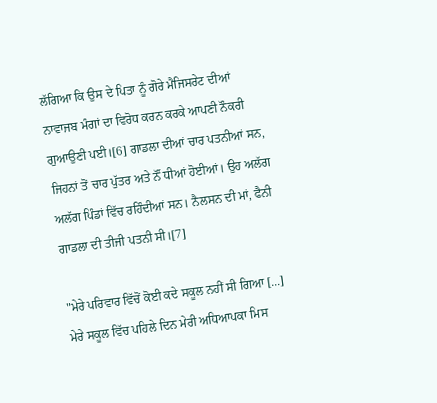ਲੱਗਿਆ ਕਿ ਉਸ ਦੇ ਪਿਤਾ ਨੂੰ ਗੋਰੇ ਮੈਜਿਸਰੇਟ ਦੀਆਂ ਨਾਵਾਜਬ ਮੰਗਾਂ ਦਾ ਵਿਰੋਧ ਕਰਨ ਕਰਕੇ ਆਪਣੀ ਨੌਕਰੀ ਗੁਆਉਣੀ ਪਈ।[6] ਗਾਡਲਾ ਦੀਆਂ ਚਾਰ ਪਤਨੀਆਂ ਸਨ, ਜਿਹਨਾਂ ਤੋਂ ਚਾਰ ਪੁੱਤਰ ਅਤੇ ਨੌਂ ਧੀਆਂ ਹੋਈਆਂ। ਉਹ ਅਲੱਗ ਅਲੱਗ ਪਿੰਡਾਂ ਵਿੱਚ ਰਹਿੰਦੀਆਂ ਸਨ। ਨੈਲਸਨ ਦੀ ਮਾਂ, ਫੈਨੀ ਗਾਡਲਾ ਦੀ ਤੀਜੀ ਪਤਨੀ ਸੀ।[7]

"ਮੇਰੇ ਪਰਿਵਾਰ ਵਿੱਚੋਂ ਕੋਈ ਕਦੇ ਸਕੂਲ ਨਹੀਂ ਸੀ ਗਿਆ [...] ਮੇਰੇ ਸਕੂਲ ਵਿੱਚ ਪਹਿਲੇ ਦਿਨ ਮੇਰੀ ਅਧਿਆਪਕਾ ਮਿਸ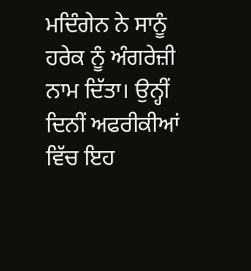ਮਦਿੰਗੇਨ ਨੇ ਸਾਨੂੰ ਹਰੇਕ ਨੂੰ ਅੰਗਰੇਜ਼ੀ ਨਾਮ ਦਿੱਤਾ। ਉਨ੍ਹੀਂ ਦਿਨੀਂ ਅਫਰੀਕੀਆਂ ਵਿੱਚ ਇਹ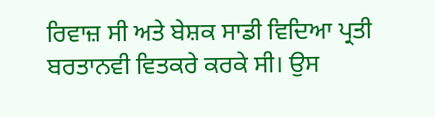ਰਿਵਾਜ਼ ਸੀ ਅਤੇ ਬੇਸ਼ਕ ਸਾਡੀ ਵਿਦਿਆ ਪ੍ਰਤੀ ਬਰਤਾਨਵੀ ਵਿਤਕਰੇ ਕਰਕੇ ਸੀ। ਉਸ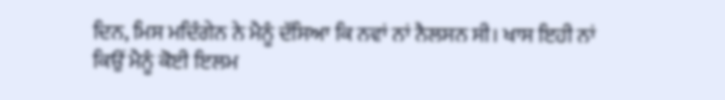ਦਿਨ, ਮਿਸ ਮਦਿੰਗੇਨ ਨੇ ਮੈਨੂੰ ਦੱਸਿਆ ਕਿ ਨਵਾਂ ਨਾਂ ਨੈਲਸਨ ਸੀ। ਖਾਸ ਇਹੀ ਨਾਂ ਕਿਉਂ ਮੈਨੂੰ ਕੋਈ ਇਲਮ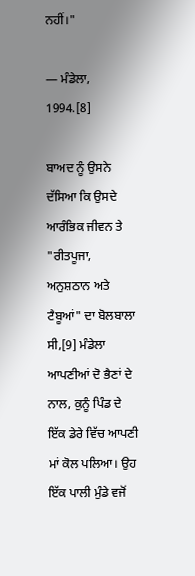ਨਹੀਂ।"

— ਮੰਡੇਲਾ, 1994.[8]

ਬਾਅਦ ਨੂੰ ਉਸਨੇ ਦੱਸਿਆ ਕਿ ਉਸਦੇ ਆਰੰਭਿਕ ਜੀਵਨ ਤੇ "ਰੀਤਪੂਜਾ, ਅਨੁਸ਼ਠਾਨ ਅਤੇ ਟੈਬੂਆਂ" ਦਾ ਬੋਲਬਾਲਾ ਸੀ,[9] ਮੰਡੇਲਾ ਆਪਣੀਆਂ ਦੋ ਭੈਣਾਂ ਦੇ ਨਾਲ, ਕੁਨੂੰ ਪਿੰਡ ਦੇ ਇੱਕ ਡੇਰੇ ਵਿੱਚ ਆਪਣੀ ਮਾਂ ਕੋਲ ਪਲਿਆ। ਉਹ ਇੱਕ ਪਾਲੀ ਮੁੰਡੇ ਵਜੋਂ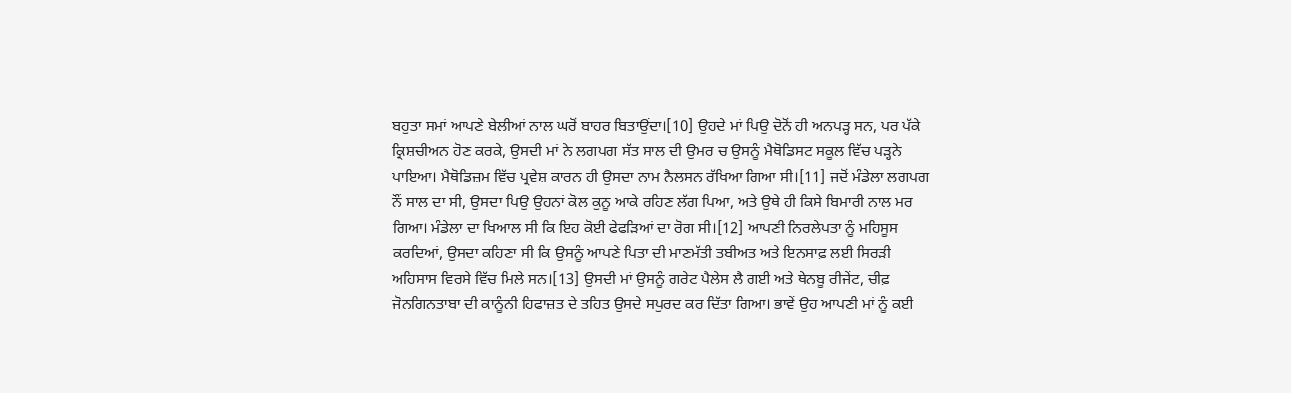ਬਹੁਤਾ ਸਮਾਂ ਆਪਣੇ ਬੇਲੀਆਂ ਨਾਲ ਘਰੋਂ ਬਾਹਰ ਬਿਤਾਉਂਦਾ।[10] ਉਹਦੇ ਮਾਂ ਪਿਉ ਦੋਨੋਂ ਹੀ ਅਨਪੜ੍ਹ ਸਨ, ਪਰ ਪੱਕੇ ਕ੍ਰਿਸ਼ਚੀਅਨ ਹੋਣ ਕਰਕੇ, ਉਸਦੀ ਮਾਂ ਨੇ ਲਗਪਗ ਸੱਤ ਸਾਲ ਦੀ ਉਮਰ ਚ ਉਸਨੂੰ ਮੈਥੋਡਿਸਟ ਸਕੂਲ ਵਿੱਚ ਪੜ੍ਹਨੇ ਪਾਇਆ। ਮੈਥੋਡਿਜ਼ਮ ਵਿੱਚ ਪ੍ਰਵੇਸ਼ ਕਾਰਨ ਹੀ ਉਸਦਾ ਨਾਮ ਨੈਲਸਨ ਰੱਖਿਆ ਗਿਆ ਸੀ।[11] ਜਦੋਂ ਮੰਡੇਲਾ ਲਗਪਗ ਨੌਂ ਸਾਲ ਦਾ ਸੀ, ਉਸਦਾ ਪਿਉ ਉਹਨਾਂ ਕੋਲ ਕੁਨੂ ਆਕੇ ਰਹਿਣ ਲੱਗ ਪਿਆ, ਅਤੇ ਉਥੇ ਹੀ ਕਿਸੇ ਬਿਮਾਰੀ ਨਾਲ ਮਰ ਗਿਆ। ਮੰਡੇਲਾ ਦਾ ਖਿਆਲ ਸੀ ਕਿ ਇਹ ਕੋਈ ਫੇਫੜਿਆਂ ਦਾ ਰੋਗ ਸੀ।[12] ਆਪਣੀ ਨਿਰਲੇਪਤਾ ਨੂੰ ਮਹਿਸੂਸ ਕਰਦਿਆਂ, ਉਸਦਾ ਕਹਿਣਾ ਸੀ ਕਿ ਉਸਨੂੰ ਆਪਣੇ ਪਿਤਾ ਦੀ ਮਾਣਮੱਤੀ ਤਬੀਅਤ ਅਤੇ ਇਨਸਾਫ਼ ਲਈ ਸਿਰੜੀ ਅਹਿਸਾਸ ਵਿਰਸੇ ਵਿੱਚ ਮਿਲੇ ਸਨ।[13] ਉਸਦੀ ਮਾਂ ਉਸਨੂੰ ਗਰੇਟ ਪੈਲੇਸ ਲੈ ਗਈ ਅਤੇ ਥੇਨਬੂ ਰੀਜੇਂਟ, ਚੀਫ਼ ਜੋਨਗਿਨਤਾਬਾ ਦੀ ਕਾਨੂੰਨੀ ਹਿਫਾਜ਼ਤ ਦੇ ਤਹਿਤ ਉਸਦੇ ਸਪੁਰਦ ਕਰ ਦਿੱਤਾ ਗਿਆ। ਭਾਵੇਂ ਉਹ ਆਪਣੀ ਮਾਂ ਨੂੰ ਕਈ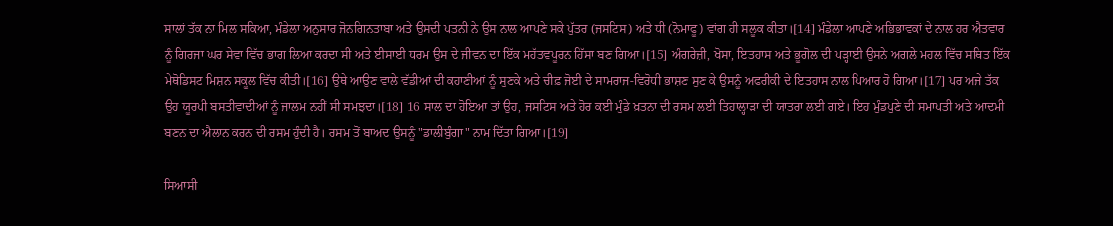ਸਾਲਾਂ ਤੱਕ ਨਾ ਮਿਲ ਸਕਿਆ, ਮੰਡੇਲਾ ਅਨੁਸਾਰ ਜੋਨਗਿਨਤਾਬਾ ਅਤੇ ਉਸਦੀ ਪਤਨੀ ਨੇ ਉਸ ਨਾਲ ਆਪਣੇ ਸਕੇ ਪੁੱਤਰ (ਜਸਟਿਸ) ਅਤੇ ਧੀ (ਨੋਮਾਫੂ) ਵਾਂਗ ਹੀ ਸਲੂਕ ਕੀਤਾ।[14] ਮੰਡੇਲਾ ਆਪਣੇ ਅਭਿਭਾਵਕਾਂ ਦੇ ਨਾਲ ਹਰ ਐਤਵਾਰ ਨੂੰ ਗਿਰਜਾ ਘਰ ਸੇਵਾ ਵਿੱਚ ਭਾਗ ਲਿਆ ਕਰਦਾ ਸੀ ਅਤੇ ਈਸਾਈ ਧਰਮ ਉਸ ਦੇ ਜੀਵਨ ਦਾ ਇੱਕ ਮਹੱਤਵਪੂਰਨ ਹਿੱਸਾ ਬਣ ਗਿਆ।[15] ਅੰਗਰੇਜ਼ੀ, ਖੋਸਾ, ਇਤਹਾਸ ਅਤੇ ਭੂਗੋਲ ਦੀ ਪੜ੍ਹਾਈ ਉਸਨੇ ਅਗਲੇ ਮਹਲ ਵਿੱਚ ਸਥਿਤ ਇੱਕ ਮੇਥੋਡਿਸਟ ਮਿਸ਼ਨ ਸਕੂਲ ਵਿੱਚ ਕੀਤੀ।[16] ਉਥੇ ਆਉਣ ਵਾਲੇ ਵੱਡੀਆਂ ਦੀ ਕਹਾਣੀਆਂ ਨੂੰ ਸੁਣਕੇ ਅਤੇ ਚੀਫ਼ ਜੋਈ ਦੇ ਸਾਮਰਾਜ-ਵਿਰੋਧੀ ਭਾਸ਼ਣ ਸੁਣ ਕੇ ਉਸਨੂੰ ਅਫਰੀਕੀ ਦੇ ਇਤਹਾਸ ਨਾਲ ਪਿਆਰ ਹੋ ਗਿਆ।[17] ਪਰ ਅਜੇ ਤੱਕ ਉਹ ਯੂਰਪੀ ਬਸਤੀਵਾਦੀਆਂ ਨੂੰ ਜਾਲਮ ਨਹੀਂ ਸੀ ਸਮਝਦਾ।[18] 16 ਸਾਲ ਦਾ ਹੋਇਆ ਤਾਂ ਉਹ, ਜਸਟਿਸ ਅਤੇ ਹੋਰ ਕਈ ਮੁੰਡੇ ਖ਼ਤਨਾ ਦੀ ਰਸਮ ਲਈ ਤਿਹਾਲ੍ਹਾੜਾ ਦੀ ਯਾਤਰਾ ਲਈ ਗਏ। ਇਹ ਮੁੰਡਪੁਣੇ ਦੀ ਸਮਾਪਤੀ ਅਤੇ ਆਦਮੀ ਬਣਨ ਦਾ ਐਲਾਨ ਕਰਨ ਦੀ ਰਸਮ ਹੁੰਦੀ ਹੈ। ਰਸਮ ਤੋਂ ਬਾਅਦ ਉਸਨੂੰ "ਡਾਲੀਬੁੰਗਾ" ਨਾਮ ਦਿੱਤਾ ਗਿਆ।[19]

ਸਿਆਸੀ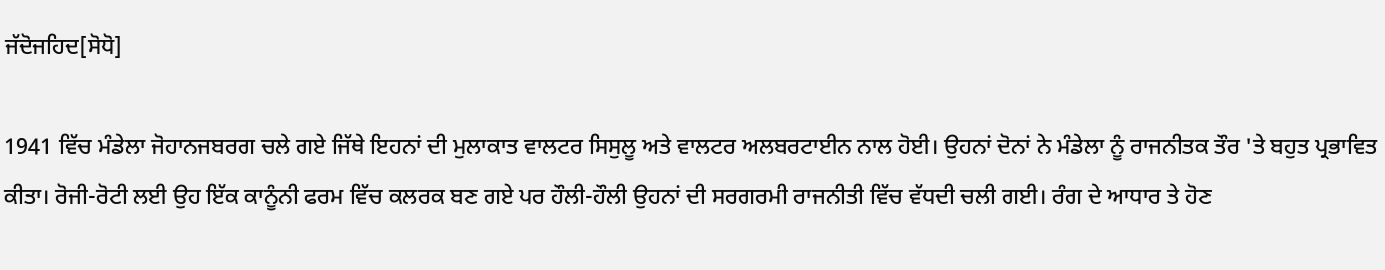ਜੱਦੋਜਹਿਦ[ਸੋਧੋ]

1941 ਵਿੱਚ ਮੰਡੇਲਾ ਜੋਹਾਨਜਬਰਗ ਚਲੇ ਗਏ ਜਿੱਥੇ ਇਹਨਾਂ ਦੀ ਮੁਲਾਕਾਤ ਵਾਲਟਰ ਸਿਸੁਲੂ ਅਤੇ ਵਾਲਟਰ ਅਲਬਰਟਾਈਨ ਨਾਲ ਹੋਈ। ਉਹਨਾਂ ਦੋਨਾਂ ਨੇ ਮੰਡੇਲਾ ਨੂੰ ਰਾਜਨੀਤਕ ਤੌਰ 'ਤੇ ਬਹੁਤ ਪ੍ਰਭਾਵਿਤ ਕੀਤਾ। ਰੋਜੀ-ਰੋਟੀ ਲਈ ਉਹ ਇੱਕ ਕਾਨੂੰਨੀ ਫਰਮ ਵਿੱਚ ਕਲਰਕ ਬਣ ਗਏ ਪਰ ਹੌਲੀ-ਹੌਲੀ ਉਹਨਾਂ ਦੀ ਸਰਗਰਮੀ ਰਾਜਨੀਤੀ ਵਿੱਚ ਵੱਧਦੀ ਚਲੀ ਗਈ। ਰੰਗ ਦੇ ਆਧਾਰ ਤੇ ਹੋਣ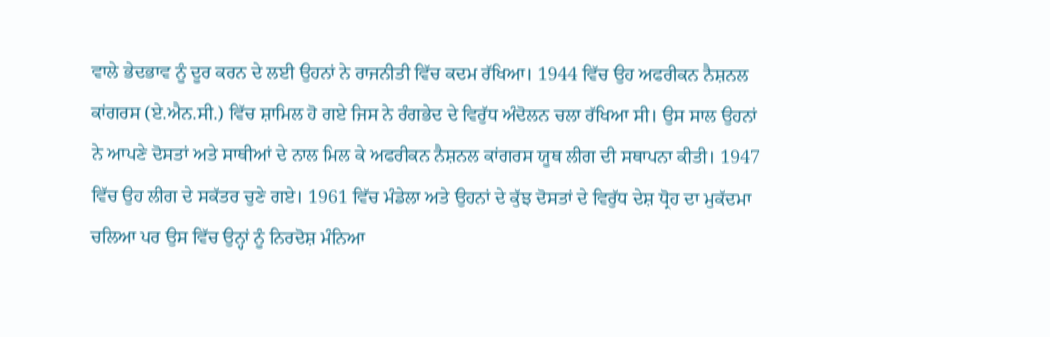ਵਾਲੇ ਭੇਦਭਾਵ ਨੂੰ ਦੂਰ ਕਰਨ ਦੇ ਲਈ ਉਹਨਾਂ ਨੇ ਰਾਜਨੀਤੀ ਵਿੱਚ ਕਦਮ ਰੱਖਿਆ। 1944 ਵਿੱਚ ਉਹ ਅਫਰੀਕਨ ਨੈਸ਼ਨਲ ਕਾਂਗਰਸ (ਏ.ਐਨ.ਸੀ.) ਵਿੱਚ ਸ਼ਾਮਿਲ ਹੋ ਗਏ ਜਿਸ ਨੇ ਰੰਗਭੇਦ ਦੇ ਵਿਰੁੱਧ ਅੰਦੋਲਨ ਚਲਾ ਰੱਖਿਆ ਸੀ। ਉਸ ਸਾਲ ਉਹਨਾਂ ਨੇ ਆਪਣੇ ਦੋਸਤਾਂ ਅਤੇ ਸਾਥੀਆਂ ਦੇ ਨਾਲ ਮਿਲ ਕੇ ਅਫਰੀਕਨ ਨੈਸ਼ਨਲ ਕਾਂਗਰਸ ਯੂਥ ਲੀਗ ਦੀ ਸਥਾਪਨਾ ਕੀਤੀ। 1947 ਵਿੱਚ ਉਹ ਲੀਗ ਦੇ ਸਕੱਤਰ ਚੁਣੇ ਗਏ। 1961 ਵਿੱਚ ਮੰਡੇਲਾ ਅਤੇ ਉਹਨਾਂ ਦੇ ਕੁੱਝ ਦੋਸਤਾਂ ਦੇ ਵਿਰੁੱਧ ਦੇਸ਼ ਧ੍ਰੋਹ ਦਾ ਮੁਕੱਦਮਾ ਚਲਿਆ ਪਰ ਉਸ ਵਿੱਚ ਉਨ੍ਹਾਂ ਨੂੰ ਨਿਰਦੋਸ਼ ਮੰਨਿਆ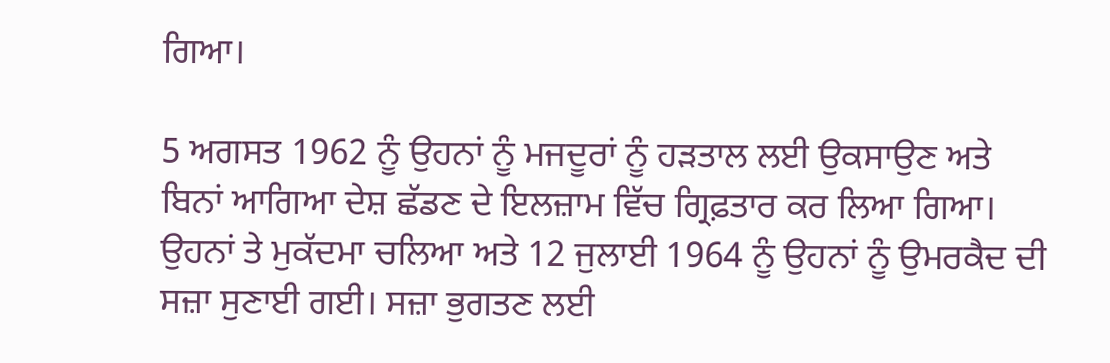ਗਿਆ।

5 ਅਗਸਤ 1962 ਨੂੰ ਉਹਨਾਂ ਨੂੰ ਮਜਦੂਰਾਂ ਨੂੰ ਹੜਤਾਲ ਲਈ ਉਕਸਾਉਣ ਅਤੇ ਬਿਨਾਂ ਆਗਿਆ ਦੇਸ਼ ਛੱਡਣ ਦੇ ਇਲਜ਼ਾਮ ਵਿੱਚ ਗ੍ਰਿਫ਼ਤਾਰ ਕਰ ਲਿਆ ਗਿਆ। ਉਹਨਾਂ ਤੇ ਮੁਕੱਦਮਾ ਚਲਿਆ ਅਤੇ 12 ਜੁਲਾਈ 1964 ਨੂੰ ਉਹਨਾਂ ਨੂੰ ਉਮਰਕੈਦ ਦੀ ਸਜ਼ਾ ਸੁਣਾਈ ਗਈ। ਸਜ਼ਾ ਭੁਗਤਣ ਲਈ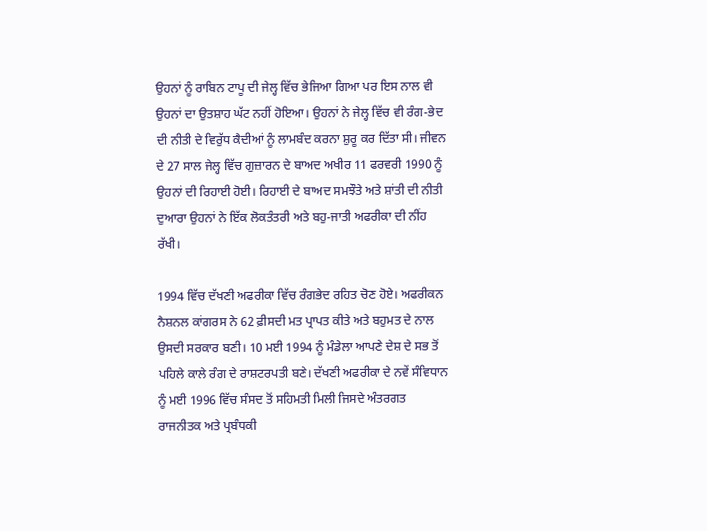ਉਹਨਾਂ ਨੂੰ ਰਾਬਿਨ ਟਾਪੂ ਦੀ ਜੇਲ੍ਹ ਵਿੱਚ ਭੇਜਿਆ ਗਿਆ ਪਰ ਇਸ ਨਾਲ ਵੀ ਉਹਨਾਂ ਦਾ ਉਤਸ਼ਾਹ ਘੱਟ ਨਹੀਂ ਹੋਇਆ। ਉਹਨਾਂ ਨੇ ਜੇਲ੍ਹ ਵਿੱਚ ਵੀ ਰੰਗ-ਭੇਦ ਦੀ ਨੀਤੀ ਦੇ ਵਿਰੁੱਧ ਕੈਦੀਆਂ ਨੂੰ ਲਾਮਬੰਦ ਕਰਨਾ ਸ਼ੁਰੂ ਕਰ ਦਿੱਤਾ ਸੀ। ਜੀਵਨ ਦੇ 27 ਸਾਲ ਜੇਲ੍ਹ ਵਿੱਚ ਗੁਜ਼ਾਰਨ ਦੇ ਬਾਅਦ ਅਖੀਰ 11 ਫਰਵਰੀ 1990 ਨੂੰ ਉਹਨਾਂ ਦੀ ਰਿਹਾਈ ਹੋਈ। ਰਿਹਾਈ ਦੇ ਬਾਅਦ ਸਮਝੌਤੇ ਅਤੇ ਸ਼ਾਂਤੀ ਦੀ ਨੀਤੀ ਦੁਆਰਾ ਉਹਨਾਂ ਨੇ ਇੱਕ ਲੋਕਤੰਤਰੀ ਅਤੇ ਬਹੁ-ਜਾਤੀ ਅਫਰੀਕਾ ਦੀ ਨੀਂਹ ਰੱਖੀ।

1994 ਵਿੱਚ ਦੱਖਣੀ ਅਫਰੀਕਾ ਵਿੱਚ ਰੰਗਭੇਦ ਰਹਿਤ ਚੋਣ ਹੋਏ। ਅਫਰੀਕਨ ਨੈਸ਼ਨਲ ਕਾਂਗਰਸ ਨੇ 62 ਫ਼ੀਸਦੀ ਮਤ ਪ੍ਰਾਪਤ ਕੀਤੇ ਅਤੇ ਬਹੁਮਤ ਦੇ ਨਾਲ ਉਸਦੀ ਸਰਕਾਰ ਬਣੀ। 10 ਮਈ 1994 ਨੂੰ ਮੰਡੇਲਾ ਆਪਣੇ ਦੇਸ਼ ਦੇ ਸਭ ਤੋਂ ਪਹਿਲੇ ਕਾਲੇ ਰੰਗ ਦੇ ਰਾਸ਼ਟਰਪਤੀ ਬਣੇ। ਦੱਖਣੀ ਅਫਰੀਕਾ ਦੇ ਨਵੇਂ ਸੰਵਿਧਾਨ ਨੂੰ ਮਈ 1996 ਵਿੱਚ ਸੰਸਦ ਤੋਂ ਸਹਿਮਤੀ ਮਿਲੀ ਜਿਸਦੇ ਅੰਤਰਗਤ ਰਾਜਨੀਤਕ ਅਤੇ ਪ੍ਰਬੰਧਕੀ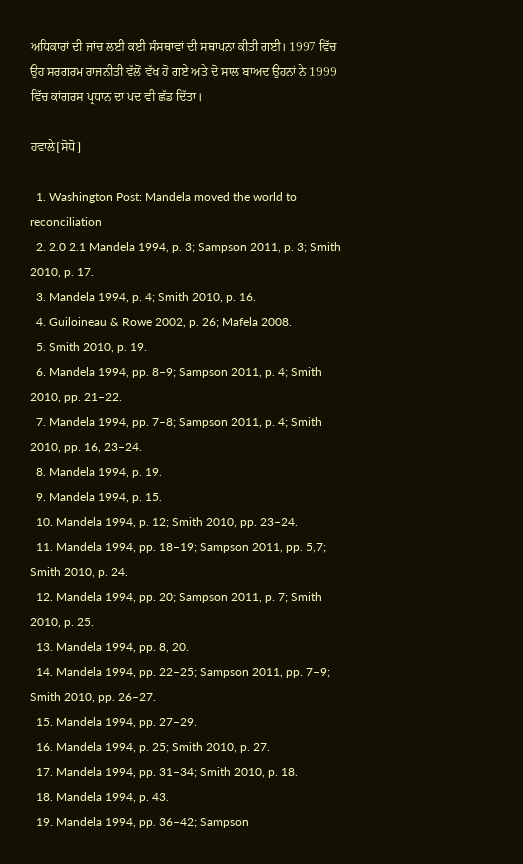ਅਧਿਕਾਰਾਂ ਦੀ ਜਾਂਚ ਲਈ ਕਈ ਸੰਸਥਾਵਾਂ ਦੀ ਸਥਾਪਨਾ ਕੀਤੀ ਗਈ। 1997 ਵਿੱਚ ਉਹ ਸਰਗਰਮ ਰਾਜਨੀਤੀ ਵੱਲੋਂ ਵੱਖ ਹੋ ਗਏ ਅਤੇ ਦੋ ਸਾਲ ਬਾਅਦ ਉਹਨਾਂ ਨੇ 1999 ਵਿੱਚ ਕਾਂਗਰਸ ਪ੍ਰਧਾਨ ਦਾ ਪਦ ਵੀ ਛੱਡ ਦਿੱਤਾ।

ਹਵਾਲੇ[ਸੋਧੋ]

  1. Washington Post: Mandela moved the world to reconciliation
  2. 2.0 2.1 Mandela 1994, p. 3; Sampson 2011, p. 3; Smith 2010, p. 17.
  3. Mandela 1994, p. 4; Smith 2010, p. 16.
  4. Guiloineau & Rowe 2002, p. 26; Mafela 2008.
  5. Smith 2010, p. 19.
  6. Mandela 1994, pp. 8–9; Sampson 2011, p. 4; Smith 2010, pp. 21–22.
  7. Mandela 1994, pp. 7–8; Sampson 2011, p. 4; Smith 2010, pp. 16, 23–24.
  8. Mandela 1994, p. 19.
  9. Mandela 1994, p. 15.
  10. Mandela 1994, p. 12; Smith 2010, pp. 23–24.
  11. Mandela 1994, pp. 18–19; Sampson 2011, pp. 5,7; Smith 2010, p. 24.
  12. Mandela 1994, pp. 20; Sampson 2011, p. 7; Smith 2010, p. 25.
  13. Mandela 1994, pp. 8, 20.
  14. Mandela 1994, pp. 22–25; Sampson 2011, pp. 7–9; Smith 2010, pp. 26–27.
  15. Mandela 1994, pp. 27–29.
  16. Mandela 1994, p. 25; Smith 2010, p. 27.
  17. Mandela 1994, pp. 31–34; Smith 2010, p. 18.
  18. Mandela 1994, p. 43.
  19. Mandela 1994, pp. 36–42; Sampson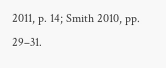2011, p. 14; Smith 2010, pp. 29–31.